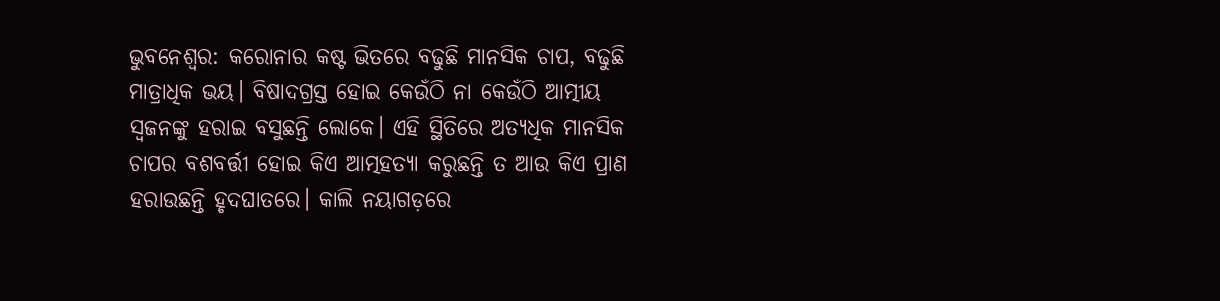ଭୁବନେଶ୍ୱର: କରୋନାର କଷ୍ଟ ଭିତରେ ବଢୁଛି ମାନସିକ ଚାପ, ବଢୁଛି ମାତ୍ରାଧିକ ଭୟ। ବିଷାଦଗ୍ରସ୍ତ ହୋଇ କେଉଁଠି ନା କେଉଁଠି ଆତ୍ମୀୟ ସ୍ୱଜନଙ୍କୁ ହରାଇ ବସୁଛନ୍ତି ଲୋକେ। ଏହି ସ୍ଥିତିରେ ଅତ୍ୟଧିକ ମାନସିକ ଚାପର ବଶବର୍ତ୍ତୀ ହୋଇ କିଏ ଆତ୍ମହତ୍ୟା କରୁଛନ୍ତି ତ ଆଉ କିଏ ପ୍ରାଣ ହରାଉଛନ୍ତି ହୃଦଘାତରେ। କାଲି ନୟାଗଡ଼ରେ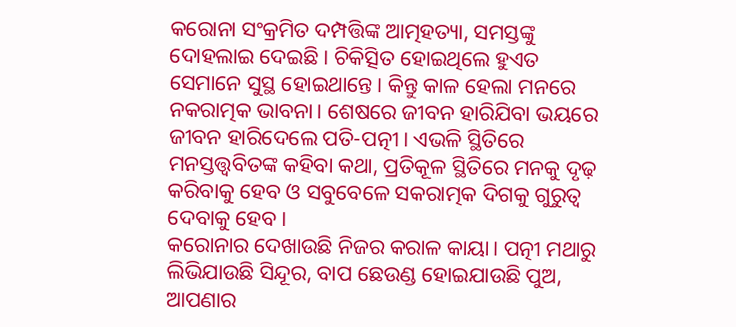କରୋନା ସଂକ୍ରମିତ ଦମ୍ପତ୍ତିଙ୍କ ଆତ୍ମହତ୍ୟା, ସମସ୍ତଙ୍କୁ ଦୋହଲାଇ ଦେଇଛି। ଚିକିତ୍ସିତ ହୋଇଥିଲେ ହୁଏତ ସେମାନେ ସୁସ୍ଥ ହୋଇଥାନ୍ତେ। କିନ୍ତୁ କାଳ ହେଲା ମନରେ ନକରାତ୍ମକ ଭାବନା। ଶେଷରେ ଜୀବନ ହାରିଯିବା ଭୟରେ ଜୀବନ ହାରିଦେଲେ ପତି-ପତ୍ନୀ। ଏଭଳି ସ୍ଥିତିରେ ମନସ୍ତତ୍ତ୍ୱବିତଙ୍କ କହିବା କଥା, ପ୍ରତିକୂଳ ସ୍ଥିତିରେ ମନକୁ ଦୃଢ଼ କରିବାକୁ ହେବ ଓ ସବୁବେଳେ ସକରାତ୍ମକ ଦିଗକୁ ଗୁରୁତ୍ୱ ଦେବାକୁ ହେବ।
କରୋନାର ଦେଖାଉଛି ନିଜର କରାଳ କାୟା। ପତ୍ନୀ ମଥାରୁ ଲିଭିଯାଉଛି ସିନ୍ଦୂର, ବାପ ଛେଉଣ୍ଡ ହୋଇଯାଉଛି ପୁଅ, ଆପଣାର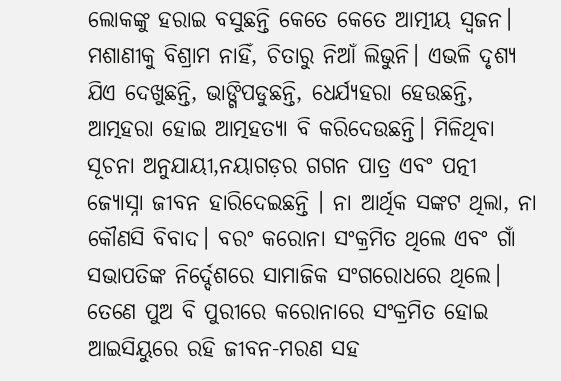ଲୋକଙ୍କୁ ହରାଇ ବସୁଛନ୍ତି କେତେ କେତେ ଆତ୍ମୀୟ ସ୍ୱଜନ। ମଶାଣୀକୁ ବିଶ୍ରାମ ନାହିଁ, ଚିତାରୁ ନିଆଁ ଲିଭୁନି। ଏଭଳି ଦୃଶ୍ୟ ଯିଏ ଦେଖୁଛନ୍ତି, ଭାଙ୍ଗିପଡୁଛନ୍ତି, ଧେର୍ଯ୍ୟହରା ହେଉଛନ୍ତି, ଆତ୍ମହରା ହୋଇ ଆତ୍ମହତ୍ୟା ବି କରିଦେଉଛନ୍ତି। ମିଳିଥିବା ସୂଚନା ଅନୁଯାୟୀ,ନୟାଗଡ଼ର ଗଗନ ପାତ୍ର ଏବଂ ପତ୍ନୀ ଜ୍ୟୋସ୍ନା ଜୀବନ ହାରିଦେଇଛନ୍ତି । ନା ଆର୍ଥିକ ସଙ୍କଟ ଥିଲା, ନା କୌଣସି ବିବାଦ। ବରଂ କରୋନା ସଂକ୍ରମିତ ଥିଲେ ଏବଂ ଗାଁ ସଭାପତିଙ୍କ ନିର୍ଦ୍ଦେଶରେ ସାମାଜିକ ସଂଗରୋଧରେ ଥିଲେ। ତେଣେ ପୁଅ ବି ପୁରୀରେ କରୋନାରେ ସଂକ୍ରମିତ ହୋଇ ଆଇସିୟୁରେ ରହି ଜୀବନ-ମରଣ ସହ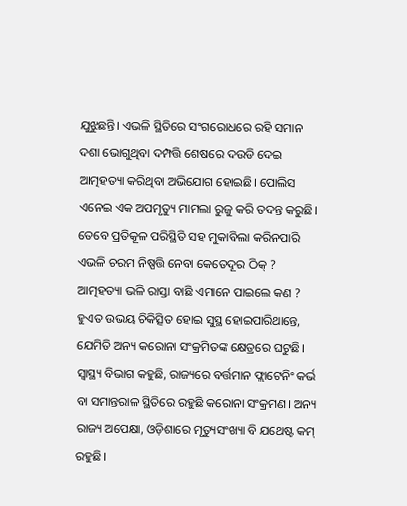ଯୁଝୁଛନ୍ତି। ଏଭଳି ସ୍ଥିତିରେ ସଂଗରୋଧରେ ରହି ସମାନ ଦଶା ଭୋଗୁଥିବା ଦମ୍ପତ୍ତି ଶେଷରେ ଦଉଡି ଦେଇ ଆତ୍ମହତ୍ୟା କରିଥିବା ଅଭିଯୋଗ ହୋଇଛି। ପୋଲିସ ଏନେଇ ଏକ ଅପମୃତ୍ୟୁ ମାମଲା ରୁଜୁ କରି ତଦନ୍ତ କରୁଛି।
ତେବେ ପ୍ରତିକୂଳ ପରିସ୍ଥିତି ସହ ମୁକାବିଲା କରିନପାରି ଏଭଳି ଚରମ ନିଷ୍ପତ୍ତି ନେବା କେତେଦୂର ଠିକ୍ ? ଆତ୍ମହତ୍ୟା ଭଳି ରାସ୍ତା ବାଛି ଏମାନେ ପାଇଲେ କଣ ? ହୁଏତ ଉଭୟ ଚିକିତ୍ସିତ ହୋଇ ସୁସ୍ଥ ହୋଇପାରିଥାନ୍ତେ, ଯେମିତି ଅନ୍ୟ କରୋନା ସଂକ୍ରମିତଙ୍କ କ୍ଷେତ୍ରରେ ଘଟୁଛି। ସ୍ୱାସ୍ଥ୍ୟ ବିଭାଗ କହୁଛି, ରାଜ୍ୟରେ ବର୍ତ୍ତମାନ ଫ୍ଲାଟେନିଂ କର୍ଭ ବା ସମାନ୍ତରାଳ ସ୍ଥିତିରେ ରହୁଛି କରୋନା ସଂକ୍ରମଣ। ଅନ୍ୟ ରାଜ୍ୟ ଅପେକ୍ଷା, ଓଡ଼ିଶାରେ ମୃତ୍ୟୁସଂଖ୍ୟା ବି ଯଥେଷ୍ଟ କମ୍ ରହୁଛି।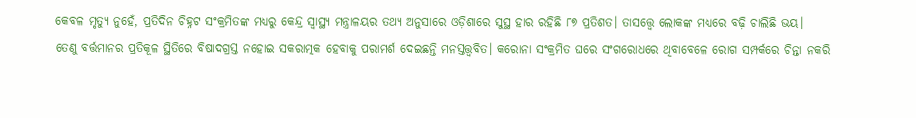କେବଳ ମୃତ୍ୟୁ ନୁହେଁ, ପ୍ରତିଦିନ ଚିହ୍ନଟ ସଂକ୍ରମିତଙ୍କ ମଧ୍ୟରୁ କେନ୍ଦ୍ର ସ୍ୱାସ୍ଥ୍ୟ ମନ୍ତ୍ରାଳୟର ତଥ୍ୟ ଅନୁସାରେ ଓଡ଼ିଶାରେ ସୁସ୍ଥ ହାର ରହିଛି ୮୭ ପ୍ରତିଶତ। ତାସତ୍ତ୍ୱେ ଲୋକଙ୍କ ମଧ୍ୟରେ ବଢ଼ି ଚାଲିଛି ଭୟ।
ତେଣୁ ବର୍ତ୍ତମାନର ପ୍ରତିକୂଳ ସ୍ଥିତିରେ ବିଷାଦଗ୍ରସ୍ତ ନହୋଇ ସକରାତ୍ମକ ହେବାକୁ ପରାମର୍ଶ ଦେଇଛନ୍ତି ମନସ୍ତତ୍ତ୍ୱବିତ। କରୋନା ସଂକ୍ରମିତ ଘରେ ସଂଗରୋଧରେ ଥିବାବେଳେ ରୋଗ ସମ୍ପର୍କରେ ଚିନ୍ତା ନକରି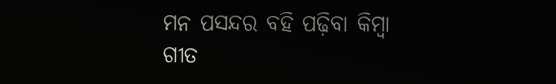ମନ ପସନ୍ଦର ବହି ପଢ଼ିବା କିମ୍ବା ଗୀତ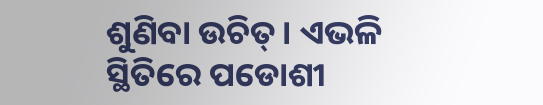ଶୁଣିବା ଉଚିତ୍। ଏଭଳି ସ୍ଥିତିରେ ପଡୋଶୀ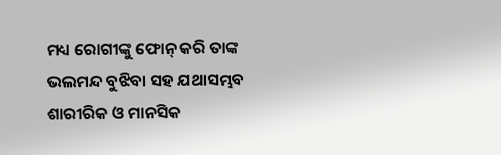ମଧ୍ୟ ରୋଗୀଙ୍କୁ ଫୋନ୍ କରି ତାଙ୍କ ଭଲମନ୍ଦ ବୁଝିବା ସହ ଯଥାସମ୍ଭବ ଶାରୀରିକ ଓ ମାନସିକ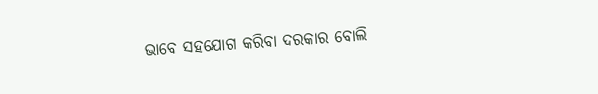ଭାବେ ସହଯୋଗ କରିବା ଦରକାର ବୋଲି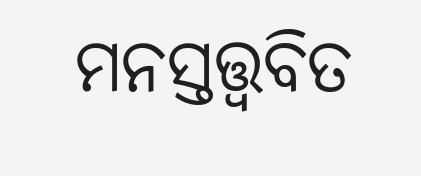ମନସ୍ତତ୍ତ୍ୱବିତ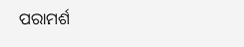ପରାମର୍ଶ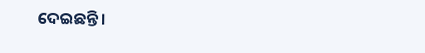ଦେଇଛନ୍ତି।